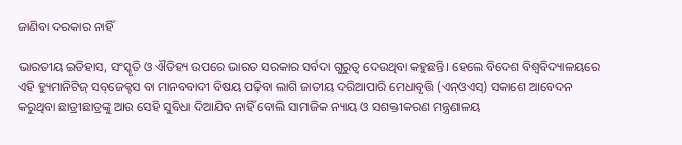ଜାଣିବା ଦରକାର ନାହିଁ

ଭାରତୀୟ ଇତିହାସ, ସଂସ୍କୃତି ଓ ଐତିହ୍ୟ ଉପରେ ଭାରତ ସରକାର ସର୍ବଦା ଗୁରୁତ୍ୱ ଦେଉଥିବା କହୁଛନ୍ତି। ହେଲେ ବିଦେଶ ବିଶ୍ୱବିଦ୍ୟାଳୟରେ ଏହି ହ୍ୟୁମାନିଟିଜ୍‌ ସବ୍‌ଜେକ୍ଟସ ବା ମାନବବାଦୀ ବିଷୟ ପଢ଼ିବା ଲାଗି ଜାତୀୟ ଦରିଆପାରି ମେଧାବୃତ୍ତି (ଏନ୍‌ଓଏସ୍‌) ସକାଶେ ଆବେଦନ କରୁଥିବା ଛାତ୍ରୀଛାତ୍ରଙ୍କୁ ଆଉ ସେହି ସୁବିଧା ଦିଆଯିବ ନାହିଁ ବୋଲି ସାମାଜିକ ନ୍ୟାୟ ଓ ସଶକ୍ତୀକରଣ ମନ୍ତ୍ରଣାଳୟ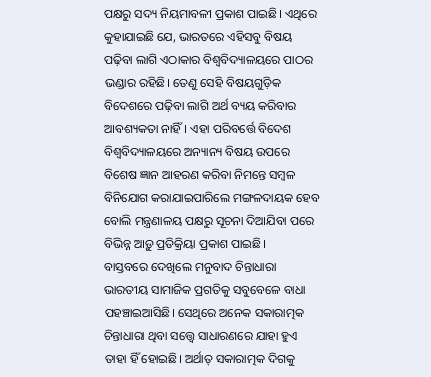ପକ୍ଷରୁ ସଦ୍ୟ ନିୟମାବଳୀ ପ୍ରକାଶ ପାଇଛି। ଏଥିରେ କୁହାଯାଇଛି ଯେ, ଭାରତରେ ଏହିସବୁ ବିଷୟ ପଢ଼ିବା ଲାଗି ଏଠାକାର ବିଶ୍ୱବିଦ୍ୟାଳୟରେ ପାଠର ଭଣ୍ଡାର ରହିଛି। ତେଣୁ ସେହି ବିଷୟଗୁଡ଼ିକ ବିଦେଶରେ ପଢ଼ିବା ଲାଗି ଅର୍ଥ ବ୍ୟୟ କରିବାର ଆବଶ୍ୟକତା ନାହିଁ। ଏହା ପରିବର୍ତ୍ତେ ବିଦେଶ ବିଶ୍ୱବିଦ୍ୟାଳୟରେ ଅନ୍ୟାନ୍ୟ ବିଷୟ ଉପରେ ବିଶେଷ ଜ୍ଞାନ ଆହରଣ କରିବା ନିମନ୍ତେ ସମ୍ବଳ ବିନିଯୋଗ କରାଯାଇପାରିଲେ ମଙ୍ଗଳଦାୟକ ହେବ ବୋଲି ମନ୍ତ୍ରଣାଳୟ ପକ୍ଷରୁ ସୂଚନା ଦିଆଯିବା ପରେ ବିଭିନ୍ନ ଆଡ଼ୁ ପ୍ରତିକ୍ରିୟା ପ୍ରକାଶ ପାଇଛି।
ବାସ୍ତବରେ ଦେଖିଲେ ମନୁବାଦ ଚିନ୍ତାଧାରା ଭାରତୀୟ ସାମାଜିକ ପ୍ରଗତିକୁ ସବୁବେଳେ ବାଧା ପହଞ୍ଚାଇଆସିଛି। ସେଥିରେ ଅନେକ ସକାରାତ୍ମକ ଚିନ୍ତାଧାରା ଥିବା ସତ୍ତ୍ୱେ ସାଧାରଣରେ ଯାହା ହୁଏ ତାହା ହିଁ ହୋଇଛି। ଅର୍ଥାତ୍‌ ସକାରାତ୍ମକ ଦିଗକୁ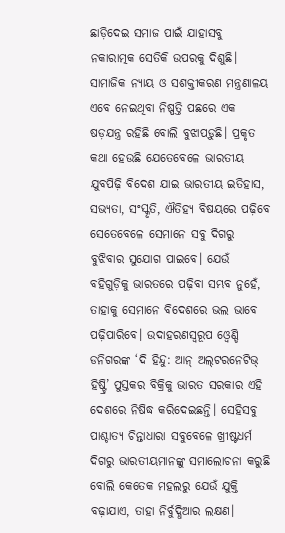ଛାଡ଼ିଦେଇ ସମାଜ ପାଇଁ ଯାହାସବୁ ନକାରାତ୍ମକ ସେତିକି ଉପରକୁ ଦିଶୁଛି। ସାମାଜିକ ନ୍ୟାୟ ଓ ସଶକ୍ତୀକରଣ ମନ୍ତ୍ରଣାଳୟ ଏବେ ନେଇଥିବା ନିଷ୍ପତ୍ତି ପଛରେ ଏକ ଷଡ଼ଯନ୍ତ୍ର ରହିଛି ବୋଲି ବୁଝାପଡ଼ୁଛି। ପ୍ରକୃତ କଥା ହେଉଛି ଯେତେବେଳେ ଭାରତୀୟ ଯୁବପିଢ଼ି ବିଦେଶ ଯାଇ ଭାରତୀୟ ଇତିହାସ, ସଭ୍ୟତା, ସଂସ୍କୃତି, ଐତିହ୍ୟ ବିଷୟରେ ପଢ଼ିବେ ସେତେବେଳେ ସେମାନେ ସବୁ ଦିଗରୁ ବୁଝିବାର ସୁଯୋଗ ପାଇବେ। ଯେଉଁ ବହିଗୁଡ଼ିକୁ ଭାରତରେ ପଢ଼ିବା ସମ୍ଭବ ନୁହେଁ, ତାହାକୁ ସେମାନେ ବିଦେଶରେ ଭଲ ଭାବେ ପଢ଼ିପାରିବେ। ଉଦାହରଣସ୍ବରୂପ ଓ୍ବେଣ୍ଡି ଡନିଗରଙ୍କ ‘ଦି ହିନ୍ଦୁ: ଆନ୍‌ ଅଲ୍‌ଟରନେଟିଭ୍‌ ହିଷ୍ଟ୍ରି’ ପୁସ୍ତକର ବିକ୍ରିକୁ ଭାରତ ସରକାର ଏହି ଦେଶରେ ନିଷିଦ୍ଧ କରିଦେଇଛନ୍ତି। ସେହିସବୁ ପାଶ୍ଚାତ୍ୟ ଚିନ୍ତାଧାରା ସବୁବେଳେ ଖ୍ରୀଷ୍ଟଧର୍ମ ଦିଗରୁ ଭାରତୀୟମାନଙ୍କୁ ସମାଲୋଚନା କରୁଛି ବୋଲି କେତେକ ମହଲରୁ ଯେଉଁ ଯୁକ୍ତି ବଢ଼ାଯାଏ, ତାହା ନିର୍ବୁଦ୍ଧିଆର ଲକ୍ଷଣ।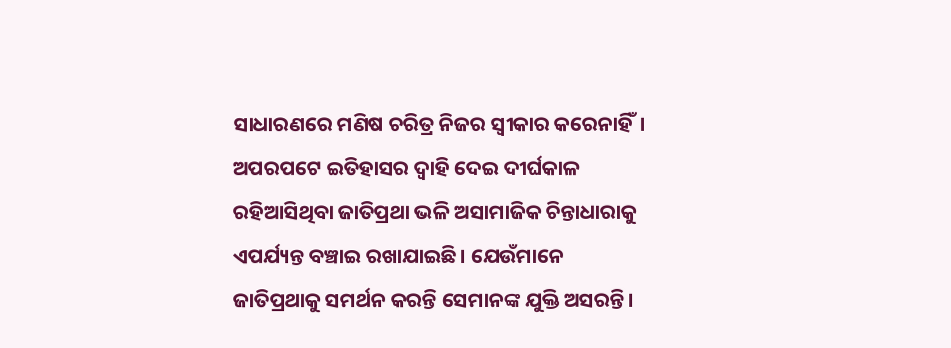ସାଧାରଣରେ ମଣିଷ ଚରିତ୍ର ନିଜର ସ୍ବୀକାର କରେନାହିଁ। ଅପରପଟେ ଇତିହାସର ଦ୍ୱାହି ଦେଇ ଦୀର୍ଘକାଳ ରହିଆସିଥିବା ଜାତିପ୍ରଥା ଭଳି ଅସାମାଜିକ ଚିନ୍ତାଧାରାକୁ ଏପର୍ଯ୍ୟନ୍ତ ବଞ୍ଚାଇ ରଖାଯାଇଛି। ଯେଉଁମାନେ ଜାତିପ୍ରଥାକୁ ସମର୍ଥନ କରନ୍ତି ସେମାନଙ୍କ ଯୁକ୍ତି ଅସରନ୍ତି।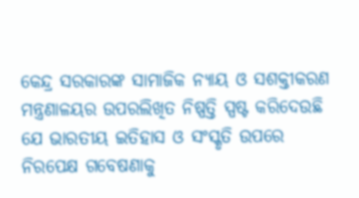କେନ୍ଦ୍ର ସରକାରଙ୍କ ସାମାଜିକ ନ୍ୟାୟ ଓ ସଶକ୍ତୀକରଣ ମନ୍ତ୍ରଣାଳୟର ଉପରଲିଖିତ ନିଷ୍ପତ୍ତି ସ୍ପଷ୍ଟ କରିଦେଉଛି ଯେ ଭାରତୀୟ ଇତିହାସ ଓ ସଂସ୍କୃତି ଉପରେ ନିରପେକ୍ଷ ଗବେଷଣାକୁ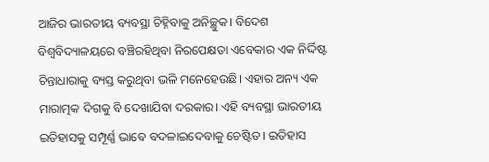ଆଜିର ଭାରତୀୟ ବ୍ୟବସ୍ଥା ଚିହ୍ନିବାକୁ ଅନିଚ୍ଛୁକ। ବିଦେଶ ବିଶ୍ୱବିଦ୍ୟାଳୟରେ ବଞ୍ଚିରହିଥିବା ନିରପେକ୍ଷତା ଏବେକାର ଏକ ନିର୍ଦ୍ଦିଷ୍ଟ ଚିନ୍ତାଧାରାକୁ ବ୍ୟସ୍ତ କରୁଥିବା ଭଳି ମନେହେଉଛି। ଏହାର ଅନ୍ୟ ଏକ ମାରାତ୍ମକ ଦିଗକୁ ବି ଦେଖାଯିବା ଦରକାର। ଏହି ବ୍ୟବସ୍ଥା ଭାରତୀୟ ଇତିହାସକୁ ସମ୍ପୂର୍ଣ୍ଣ ଭାବେ ବଦଳାଇଦେବାକୁ ଚେଷ୍ଟିତ। ଇତିହାସ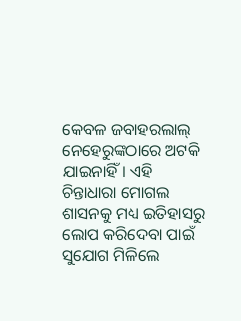କେବଳ ଜବାହରଲାଲ୍‌ ନେହେରୁଙ୍କଠାରେ ଅଟକି ଯାଇନାହିଁ। ଏହି ଚିନ୍ତାଧାରା ମୋଗଲ ଶାସନକୁ ମଧ୍ୟ ଇତିହାସରୁ ଲୋପ କରିଦେବା ପାଇଁ ସୁଯୋଗ ମିଳିଲେ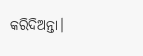କରିଦିଅନ୍ତା।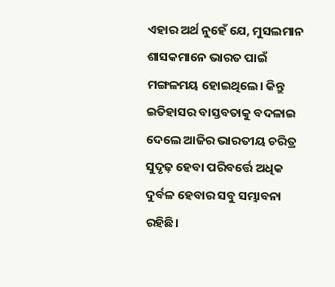ଏହାର ଅର୍ଥ ନୁହେଁ ଯେ, ମୁସଲମାନ ଶାସକମାନେ ଭାରତ ପାଇଁ ମଙ୍ଗଳମୟ ହୋଇଥିଲେ। କିନ୍ତୁ ଇତିହାସର ବାସ୍ତବତାକୁ ବଦଳାଇ ଦେଲେ ଆଜିର ଭାରତୀୟ ଚରିତ୍ର ସୁଦୃଢ଼ ହେବା ପରିବର୍ତ୍ତେ ଅଧିକ ଦୁର୍ବଳ ହେବାର ସବୁ ସମ୍ଭାବନା ରହିଛି।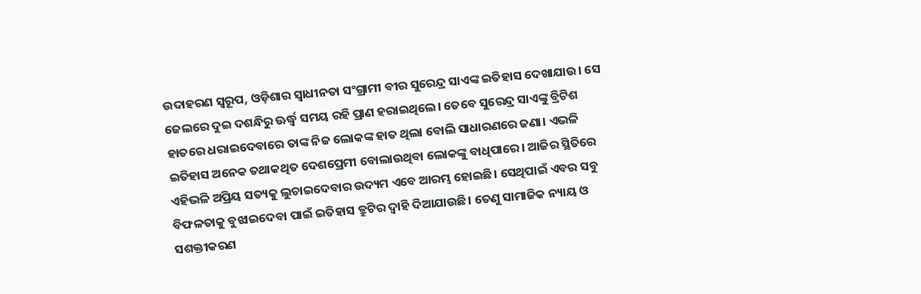ଉଦାହରଣ ସ୍ବରୂପ, ଓଡ଼ିଶାର ସ୍ବାଧୀନତା ସଂଗ୍ରାମୀ ବୀର ସୁରେନ୍ଦ୍ର ସାଏଙ୍କ ଇତିହାସ ଦେଖାଯାଉ। ସେ ଜେଲରେ ଦୁଇ ଦଶନ୍ଧିରୁ ଊର୍ଦ୍ଧ୍ୱ ସମୟ ରହି ପ୍ରାଣ ହରାଇଥିଲେ। ତେବେ ସୁରେନ୍ଦ୍ର ସାଏଙ୍କୁ ବ୍ରିଟିଶ ହାତରେ ଧରାଇଦେବାରେ ତାଙ୍କ ନିଜ ଲୋକଙ୍କ ହାତ ଥିଲା ବୋଲି ସାଧାରଣରେ ଜଣା। ଏଭଳି ଇତିହାସ ଅନେକ ତଥାକଥିତ ଦେଶପ୍ରେମୀ ବୋଲାଉଥିବା ଲୋକଙ୍କୁ ବାଧିପାରେ। ଆଜିର ସ୍ଥିତିରେ ଏହିଭଳି ଅପ୍ରିୟ ସତ୍ୟକୁ ଲୁଚାଇଦେବାର ଉଦ୍ୟମ ଏବେ ଆରମ୍ଭ ହୋଇଛି। ସେଥିପାଇଁ ଏବର ସବୁ ବିଫଳତାକୁ ବୁଝାଇଦେବା ପାଇଁ ଇତିହାସ ତ୍ରୁଟିର ଦ୍ୱାହି ଦିଆଯାଉଛି। ତେଣୁ ସାମାଜିକ ନ୍ୟାୟ ଓ ସଶକ୍ତୀକରଣ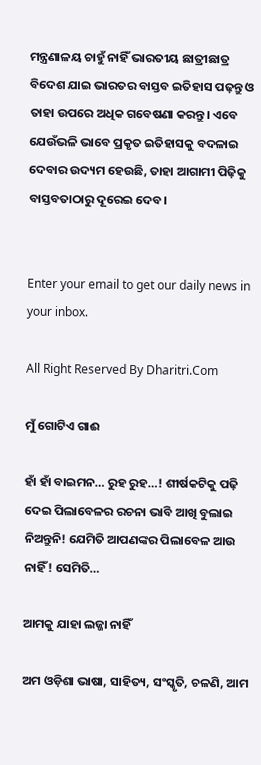ମନ୍ତ୍ରଣାଳୟ ଚାହୁଁ ନାହିଁ ଭାରତୀୟ ଛାତ୍ରୀଛାତ୍ର ବିଦେଶ ଯାଇ ଭାରତର ବାସ୍ତବ ଇତିହାସ ପଢ଼ନ୍ତୁ ଓ ତାହା ଉପରେ ଅଧିକ ଗବେଷଣା କରନ୍ତୁ। ଏବେ ଯେଉଁଭଳି ଭାବେ ପ୍ରକୃତ ଇତିହାସକୁ ବଦଳାଇ ଦେବାର ଉଦ୍ୟମ ହେଉଛି, ତାହା ଆଗାମୀ ପିଢ଼ିକୁ ବାସ୍ତବତାଠାରୁ ଦୂରେଇ ଦେବ।


Enter your email to get our daily news in your inbox.

All Right Reserved By Dharitri.Com

ମୁଁ ଗୋଟିଏ ଗାଈ

ହାଁ ହାଁ ବାଇମନ… ରୁହ ରୁହ…! ଶୀର୍ଷକଟିକୁ ପଢ଼ି ଦେଇ ପିଲାବେଳର ରଚନା ଭାବି ଆଖି ବୁଲାଇ ନିଅନ୍ତୁନି! ଯେମିତି ଆପଣଙ୍କର ପିଲାବେଳ ଆଉ ନାହିଁ! ସେମିତି…

ଆମକୁ ଯାହା ଲଜ୍ଜା ନାହିଁ

ଅମ ଓଡ଼ିଶା ଭାଷା, ସାହିତ୍ୟ, ସଂସ୍କୃତି, ଚଳଣି, ଆମ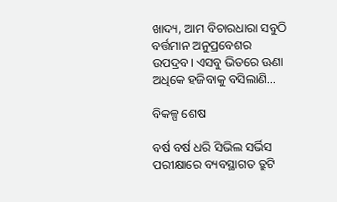ଖାଦ୍ୟ, ଆମ ବିଚାରଧାରା ସବୁଠି ବର୍ତ୍ତମାନ ଅନୁପ୍ରବେଶର ଉପଦ୍ରବ। ଏସବୁ ଭିତରେ ଊଣା ଅଧିକେ ହଜିବାକୁ ବସିଲାଣି…

ବିକଳ୍ପ ଶେଷ

ବର୍ଷ ବର୍ଷ ଧରି ସିଭିଲ ସର୍ଭିସ ପରୀକ୍ଷାରେ ବ୍ୟବସ୍ଥାଗତ ତ୍ରୁଟି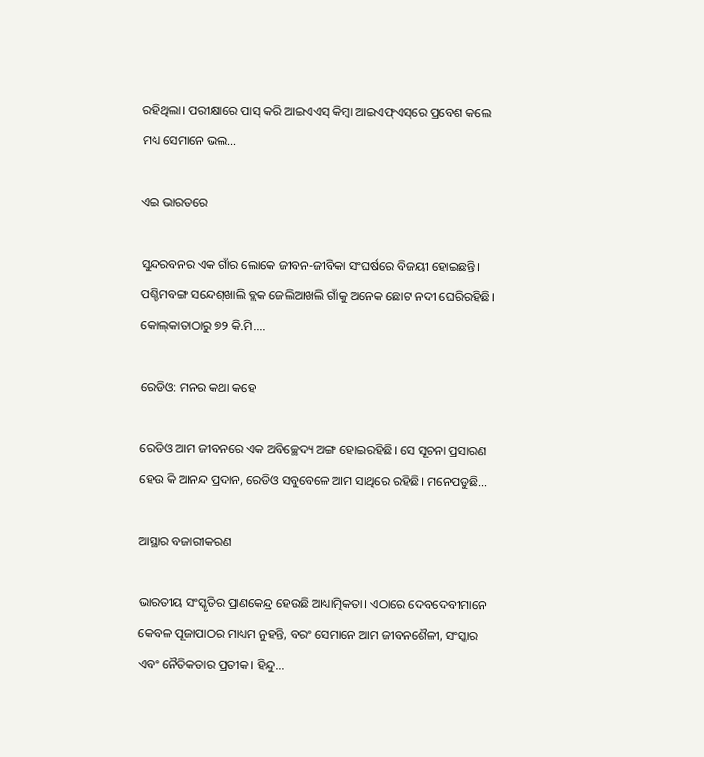ରହିଥିଲା। ପରୀକ୍ଷାରେ ପାସ୍‌ କରି ଆଇଏଏସ୍‌ କିମ୍ବା ଆଇଏଫ୍‌ଏସ୍‌ରେ ପ୍ରବେଶ କଲେ ମଧ୍ୟ ସେମାନେ ଭଲ…

ଏଇ ଭାରତରେ

ସୁନ୍ଦରବନର ଏକ ଗାଁର ଲୋକେ ଜୀବନ-ଜୀବିକା ସଂଘର୍ଷରେ ବିଜୟୀ ହୋଇଛନ୍ତି। ପଶ୍ଚିମବଙ୍ଗ ସନ୍ଦେଶ୍‌ଖାଲି ବ୍ଲକ ଜେଲିଆଖଲି ଗାଁକୁ ଅନେକ ଛୋଟ ନଦୀ ଘେରିରହିଛି। କୋଲ୍‌କାତାଠାରୁ ୭୨ କି.ମି.…

ରେଡିଓ: ମନର କଥା କହେ

ରେଡିଓ ଆମ ଜୀବନରେ ଏକ ଅବିଚ୍ଛେଦ୍ୟ ଅଙ୍ଗ ହୋଇରହିଛି। ସେ ସୂଚନା ପ୍ରସାରଣ ହେଉ କି ଆନନ୍ଦ ପ୍ରଦାନ, ରେଡିଓ ସବୁବେଳେ ଆମ ସାଥିରେ ରହିଛି। ମନେପଡୁଛି…

ଆସ୍ଥାର ବଜାରୀକରଣ

ଭାରତୀୟ ସଂସ୍କୃତିର ପ୍ରାଣକେନ୍ଦ୍ର ହେଉଛି ଆଧ୍ୟାତ୍ମିକତା। ଏଠାରେ ଦେବଦେବୀମାନେ କେବଳ ପୂଜାପାଠର ମାଧ୍ୟମ ନୁହନ୍ତି, ବରଂ ସେମାନେ ଆମ ଜୀବନଶୈଳୀ, ସଂସ୍କାର ଏବଂ ନୈତିକତାର ପ୍ରତୀକ। ହିନ୍ଦୁ…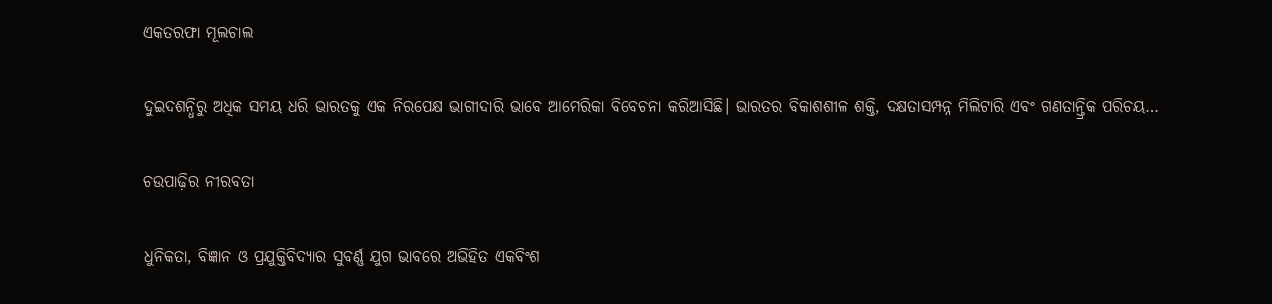ଏକତରଫା ମୂଲଚାଲ

ଦୁଇଦଶନ୍ଧିରୁ ଅଧିକ ସମୟ ଧରି ଭାରତକୁ ଏକ ନିରପେକ୍ଷ ଭାଗୀଦାରି ଭାବେ ଆମେରିକା ବିବେଚନା କରିଆସିଛି। ଭାରତର ବିକାଶଶୀଳ ଶକ୍ତି, ଦକ୍ଷତାସମ୍ପନ୍ନ ମିଲିଟାରି ଏବଂ ଗଣତାନ୍ତ୍ରିକ ପରିଚୟ…

ଚଉପାଢ଼ିର ନୀରବତା

ଧୁନିକତା, ବିଜ୍ଞାନ ଓ ପ୍ରଯୁକ୍ତିବିଦ୍ୟାର ସୁବର୍ଣ୍ଣ ଯୁଗ ଭାବରେ ଅଭିହିତ ଏକବିଂଶ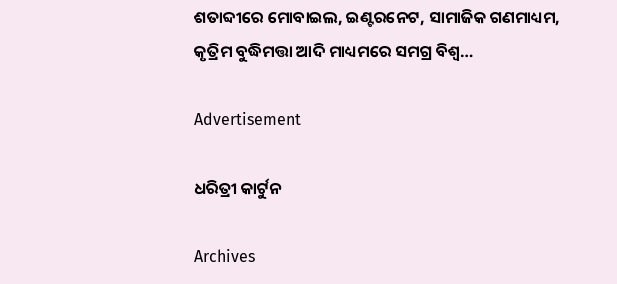ଶତାବ୍ଦୀରେ ମୋବାଇଲ, ଇଣ୍ଟରନେଟ, ସାମାଜିକ ଗଣମାଧ୍ୟମ, କୃତ୍ରିମ ବୁଦ୍ଧିମତ୍ତା ଆଦି ମାଧ୍ୟମରେ ସମଗ୍ର ବିଶ୍ୱ…

Advertisement

ଧରିତ୍ରୀ କାର୍ଟୁନ

Archives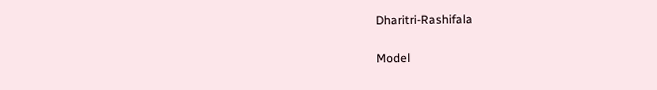Dharitri-Rashifala

Model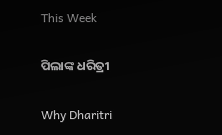This Week

ପିଲାଙ୍କ ଧରିତ୍ରୀ

Why Dharitri